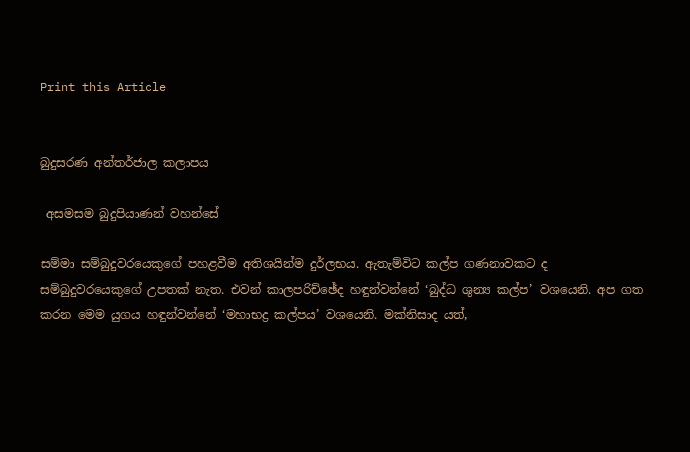Print this Article


බුදුසරණ අන්තර්ජාල කලාපය

 අසමසම බුදුපියාණන් වහන්සේ

සම්මා සම්බුදුවරයෙකුගේ පහළවීම අතිශයින්ම දුර්ලභය. ඇතැම්විට කල්ප ගණනාවකට ද සම්බුදුවරයෙකුගේ උපතක් නැත. එවන් කාලපරිච්ඡේද හඳුන්වන්නේ ‘බුද්ධ ශුන්‍ය කල්ප’ වශයෙනි. අප ගත කරන මෙම යුගය හඳුන්වන්නේ ‘මහාභද්‍ර කල්පය’ වශයෙනි. මක්නිසාද යත්,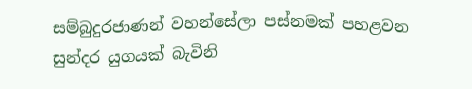සම්බුදුරජාණන් වහන්සේලා පස්නමක් පහළවන සුන්දර යුගයක් බැවිනි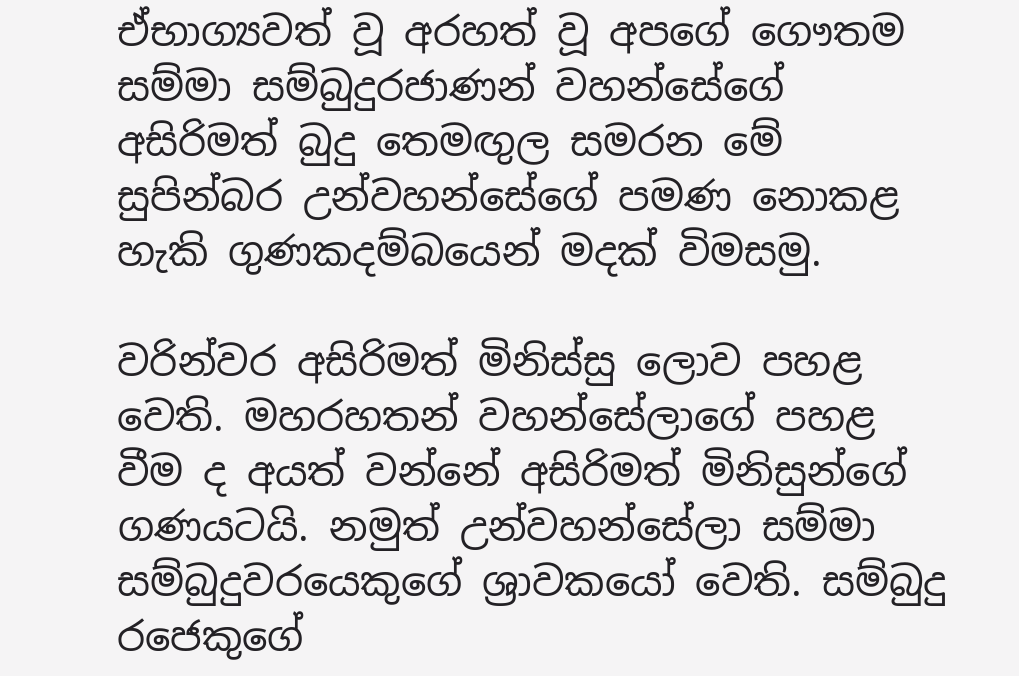ඒභාග්‍යවත් වූ අරහත් වූ අපගේ ගෞතම සම්මා සම්බුදුරජාණන් වහන්සේගේ අසිරිමත් බුදු තෙමඟුල සමරන මේ සුපින්බර උන්වහන්සේගේ පමණ නොකළ හැකි ගුණකදම්බයෙන් මදක් විමසමු.

වරින්වර අසිරිමත් මිනිස්සු ලොව පහළ වෙති. මහරහතන් වහන්සේලාගේ පහළ වීම ද අයත් වන්නේ අසිරිමත් මිනිසුන්ගේ ගණයටයි. නමුත් උන්වහන්සේලා සම්මා සම්බුදුවරයෙකුගේ ශ්‍රාවකයෝ වෙති. සම්බුදු රජෙකුගේ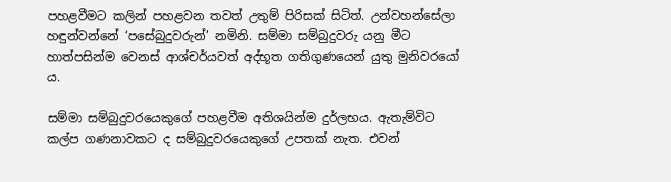පහළවීමට කලින් පහළවන තවත් උතුම් පිරිසක් සිටිත්. උන්වහන්සේලා හඳුන්වන්නේ ‘පසේබුදුවරුන්’ නමිනි. සම්මා සම්බුදුවරු යනු මීට හාත්පසින්ම වෙනස් ආශ්චර්යවත් අද්භූත ගතිගුණයෙන් යුතු මුනිවරයෝ ය.

සම්මා සම්බුදුවරයෙකුගේ පහළවීම අතිශයින්ම දුර්ලභය. ඇතැම්විට කල්ප ගණනාවකට ද සම්බුදුවරයෙකුගේ උපතක් නැත. එවන්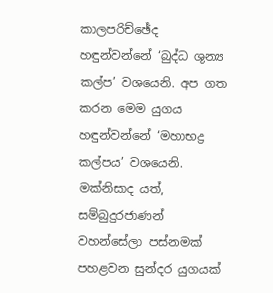කාලපරිච්ඡේද හඳුන්වන්නේ ‘බුද්ධ ශුන්‍ය කල්ප’ වශයෙනි. අප ගත කරන මෙම යුගය හඳුන්වන්නේ ‘මහාභද්‍ර කල්පය’ වශයෙනි. මක්නිසාද යත්, සම්බුදුරජාණන් වහන්සේලා පස්නමක් පහළවන සුන්දර යුගයක්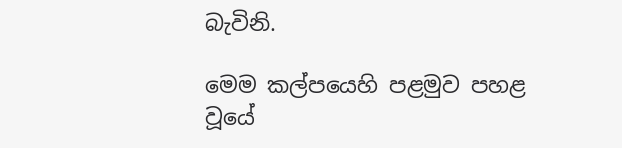බැවිනි.

මෙම කල්පයෙහි පළමුව පහළ වූයේ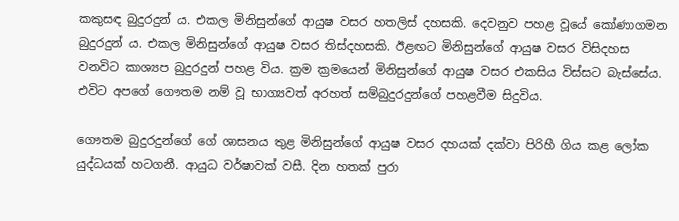කකුසඳ බුදුරදුන් ය. එකල මිනිසුන්ගේ ආයුෂ වසර හතලිස් දහසකි. දෙවනුව පහළ වූයේ කෝණාගමන බුදුරදුන් ය. එකල මිනිසුන්ගේ ආයුෂ වසර තිස්දහසකි. ඊළඟට මිනිසුන්ගේ ආයුෂ වසර විසිදහස වනවිට කාශ්‍යප බුදුරදුන් පහළ විය. ක්‍රම ක්‍රමයෙන් මිනිසුන්ගේ ආයුෂ වසර එකසිය විස්සට බැස්සේය. එවිට අපගේ ගෞතම නම් වූ භාග්‍යවත් අරහත් සම්බුදුරදුන්ගේ පහළවීම සිදුවිය.

ගෞතම බුදුරදුන්ගේ ගේ ශාසනය තුළ මිනිසුන්ගේ ආයුෂ වසර දහයක් දක්වා පිරිහී ගිය කළ ලෝක යුද්ධයක් හටගනී. ආයුධ වර්ෂාවක් වසී. දින හතක් පුරා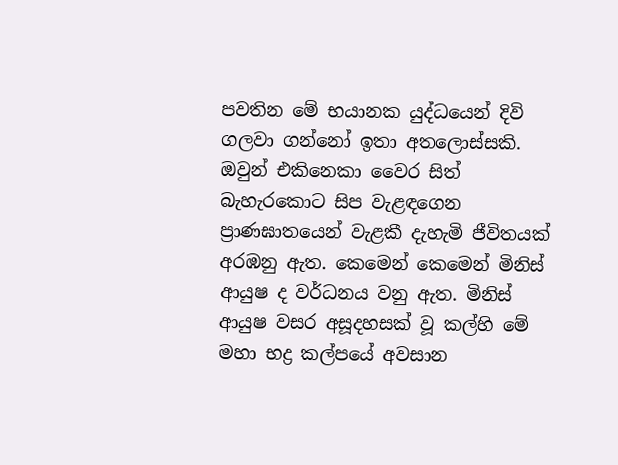පවතින මේ භයානක යුද්ධයෙන් දිවි ගලවා ගන්නෝ ඉතා අතලොස්සකි. ඔවුන් එකිනෙකා වෛර සිත් බැහැරකොට සිප වැළඳගෙන ප්‍රාණඝාතයෙන් වැළකී දැහැමි ජීවිතයක් අරඹනු ඇත. කෙමෙන් කෙමෙන් මිනිස් ආයුෂ ද වර්ධනය වනු ඇත. මිනිස් ආයුෂ වසර අසූදහසක් වූ කල්හි මේ මහා භද්‍ර කල්පයේ අවසාන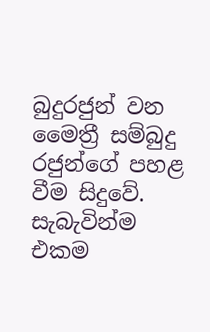බුදුරජුන් වන මෛත්‍රී සම්බුදු රජුන්ගේ පහළ වීම සිදුවේ. සැබැවින්ම එකම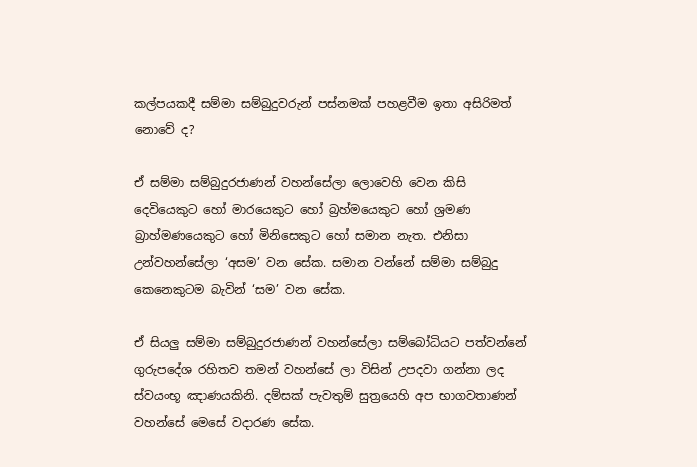කල්පයකදී සම්මා සම්බුදුවරුන් පස්නමක් පහළවීම ඉතා අසිරිමත් නොවේ ද?

ඒ සම්මා සම්බුදුරජාණන් වහන්සේලා ලොවෙහි වෙන කිසි දෙවියෙකුට හෝ මාරයෙකුට හෝ බ්‍රහ්මයෙකුට හෝ ශ්‍රමණ බ්‍රාහ්මණයෙකුට හෝ මිනිසෙකුට හෝ සමාන නැත. එනිසා උන්වහන්සේලා ‘අසම’ වන සේක. සමාන වන්නේ සම්මා සම්බුදු කෙනෙකුටම බැවින් ‘සම’ වන සේක.

ඒ සියලු සම්මා සම්බුදුරජාණන් වහන්සේලා සම්බෝධියට පත්වන්නේ ගුරුපදේශ රහිතව තමන් වහන්සේ ලා විසින් උපදවා ගන්නා ලද ස්වයංභූ ඤාණයකිනි. දම්සක් පැවතුම් සුත්‍රයෙහි අප භාගවතාණන් වහන්සේ මෙසේ වදාරණ සේක.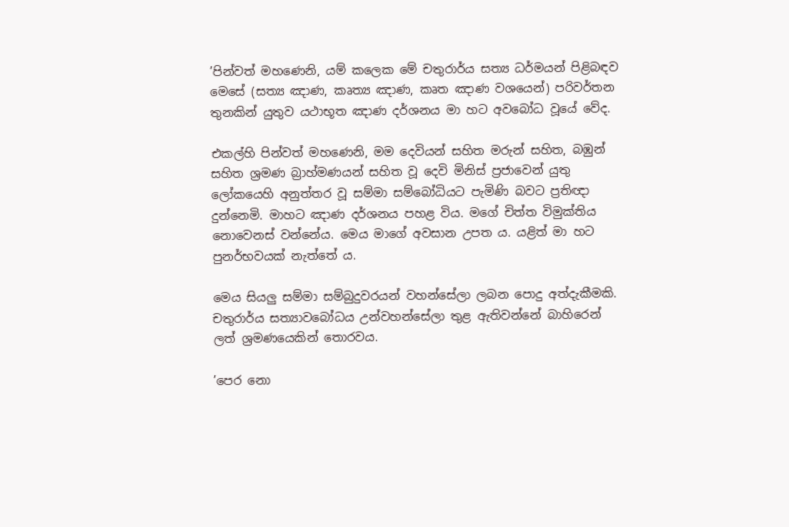’පින්වත් මහණෙනි, යම් කලෙක මේ චතුරාර්ය සත්‍ය ධර්මයන් පිළිබඳව මෙසේ (සත්‍ය ඤාණ, කෘත්‍ය ඤාණ, කෘත ඤාණ වශයෙන්) පරිවර්තන තුනකින් යුතුව යථාභූත ඤාණ දර්ශනය මා හට අවබෝධ වූයේ වේද.

එකල්හි පින්වත් මහණෙනි, මම දෙවියන් සහිත මරුන් සහිත, බඹුන් සහිත ශ්‍රමණ බ්‍රාහ්මණයන් සහිත වූ දෙවි මිනිස් ප්‍රජාවෙන් යුතු ලෝකයෙහි අනුත්තර වූ සම්මා සම්බෝධියට පැමිණි බවට ප්‍රතිඥා දුන්නෙමි. මාහට ඤාණ දර්ශනය පහළ විය. මගේ චිත්ත විමුක්තිය නොවෙනස් වන්නේය. මෙය මාගේ අවසාන උපත ය. යළිත් මා හට පුනර්භවයක් නැත්තේ ය.

මෙය සියලු සම්මා සම්බුදුවරයන් වහන්සේලා ලබන පොදු අත්දැකීමකි. චතුරාර්ය සත්‍යාවබෝධය උන්වහන්සේලා තුළ ඇතිවන්නේ බාහිරෙන් ලත් ශ්‍රමණයෙකින් තොරවය.

’පෙර නො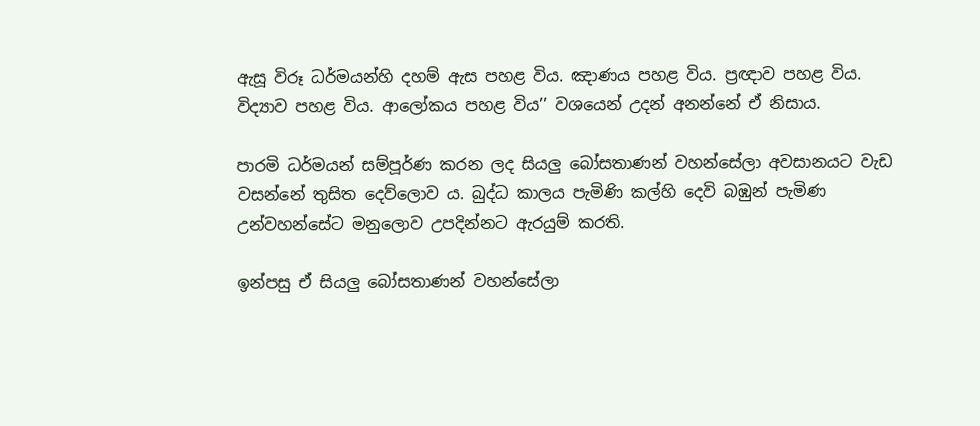ඇසූ විරූ ධර්මයන්හි දහම් ඇස පහළ විය. ඤාණය පහළ විය. ප්‍රඥාව පහළ විය. විද්‍යාව පහළ විය. ආලෝකය පහළ විය’’ වශයෙන් උදන් අනන්නේ ඒ නිසාය.

පාරමි ධර්මයන් සම්පූර්ණ කරන ලද සියලු බෝසතාණන් වහන්සේලා අවසානයට වැඩ වසන්නේ තුසිත දෙව්ලොව ය. බුද්ධ කාලය පැමිණි කල්හි දෙවි බඹුන් පැමිණ උන්වහන්සේට මනුලොව උපදින්නට ඇරයුම් කරති.

ඉන්පසු ඒ සියලු බෝසතාණන් වහන්සේලා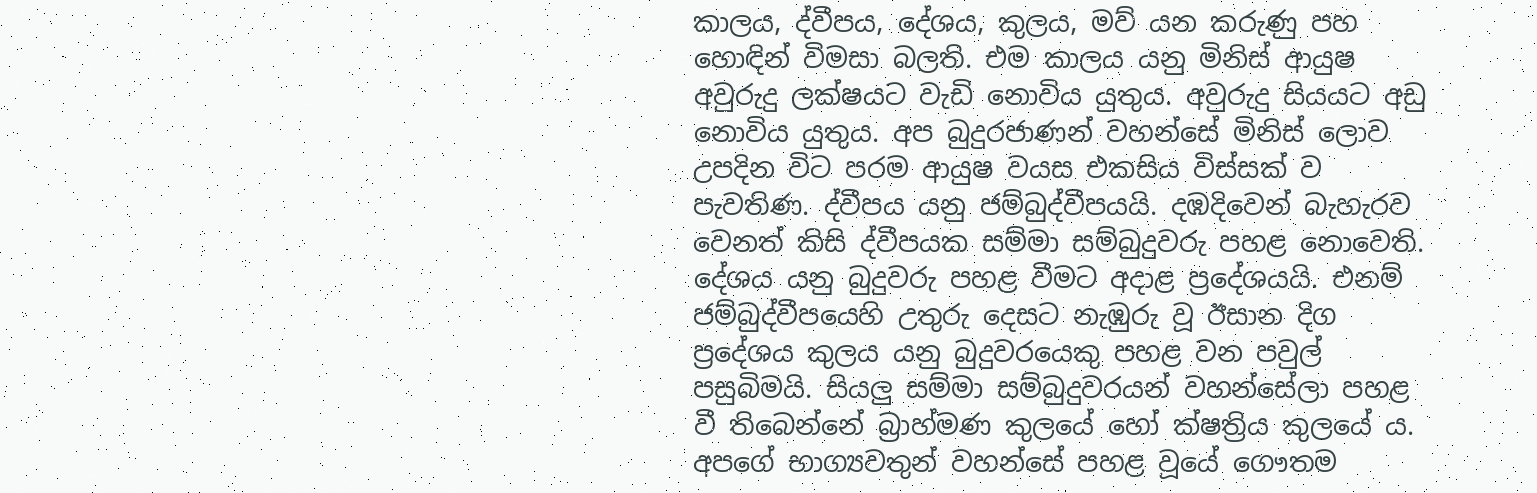කාලය, ද්වීපය, දේශය, කුලය, මව් යන කරුණු පහ හොඳින් විමසා බලති. එම කාලය යනු මිනිස් ආයුෂ අවුරුදු ලක්ෂයට වැඩි නොවිය යුතුය. අවුරුදු සියයට අඩු නොවිය යුතුය. අප බුදුරජාණන් වහන්සේ මිනිස් ලොව උපදින විට පරම ආයුෂ වයස එකසිය විස්සක් ව පැවතිණ. ද්වීපය යනු ජම්බුද්වීපයයි. දඹදිවෙන් බැහැරව වෙනත් කිසි ද්වීපයක සම්මා සම්බුදුවරු පහළ නොවෙති. දේශය යනු බුදුවරු පහළ වීමට අදාළ ප්‍රදේශයයි. එනම් ජම්බුද්වීපයෙහි උතුරු දෙසට නැඹුරු වූ ඊසාන දිග ප්‍රදේශය කුලය යනු බුදුවරයෙකු පහළ වන පවුල් පසුබිමයි. සියලු සම්මා සම්බුදුවරයන් වහන්සේලා පහළ වී තිබෙන්නේ බ්‍රාහ්මණ කුලයේ හෝ ක්ෂත්‍රිය කුලයේ ය. අපගේ භාග්‍යවතුන් වහන්සේ පහළ වූයේ ගෞතම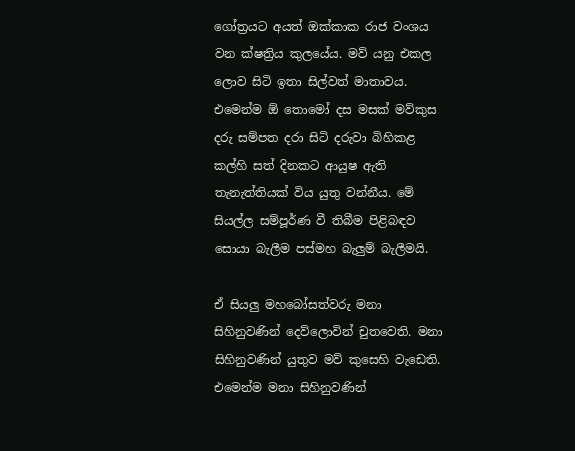ගෝත්‍රයට අයත් ඔක්කාක රාජ වංශය වන ක්ෂත්‍රිය කුලයේය. මව් යනු එකල ලොව සිටි ඉතා සිල්වත් මාතාවය. එමෙන්ම ඕ තොමෝ දස මසක් මව්කුස දරු සම්පත දරා සිටි දරුවා බිහිකළ කල්හි සත් දිනකට ආයුෂ ඇති තැනැත්තියක් විය යුතු වන්නීය. මේ සියල්ල සම්පූර්ණ වී තිබීම පිළිබඳව සොයා බැලීම පස්මහ බැලුම් බැලීමයි.

ඒ සියලු මහබෝසත්වරු මනා සිහිනුවණින් දෙව්ලොවින් චුතවෙති. මනා සිහිනුවණින් යුතුව මව් කුසෙහි වැඩෙති. එමෙන්ම මනා සිහිනුවණින්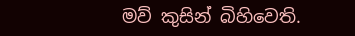මව් කුසින් බිහිවෙති.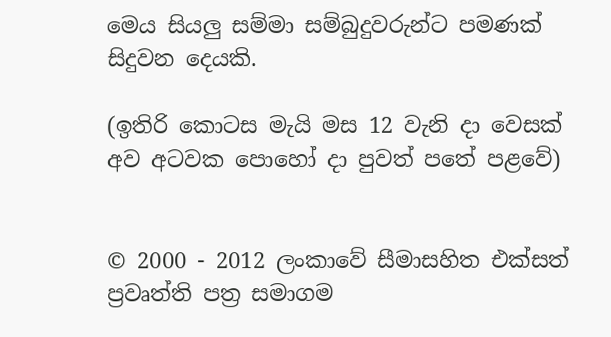මෙය සියලු සම්මා සම්බුදුවරුන්ට පමණක් සිදුවන දෙයකි.

(ඉතිරි කොටස මැයි මස 12 වැනි දා වෙසක් අව අටවක පොහෝ දා පුවත් පතේ පළවේ)


© 2000 - 2012 ලංකාවේ සීමාසහිත එක්සත් ප්‍රවෘත්ති පත්‍ර සමාගම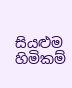සියළුම හිමිකම්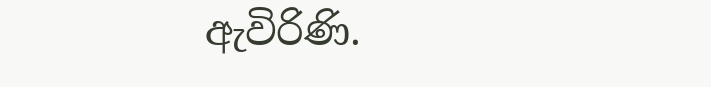ඇවිරිණි.